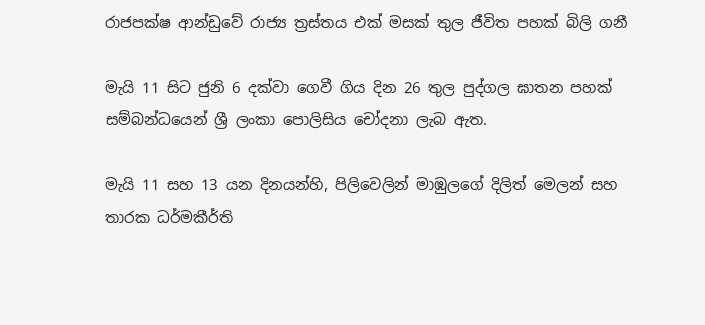රාජපක්ෂ ආන්ඩුවේ රාජ්‍ය ත්‍රස්තය එක් මසක් තුල ජීවිත පහක් බිලි ගනී

මැයි 11 සිට ජුනි 6 දක්වා ගෙවී ගිය දින 26 තුල පුද්ගල ඝාතන පහක් සම්බන්ධයෙන් ශ්‍රී ලංකා පොලිසිය චෝදනා ලැබ ඇත.

මැයි 11 සහ 13 යන දිනයන්හි, පිලිවෙලින් මාඹුලගේ දිලිත් මෙලන් සහ තාරක ධර්මකීර්ති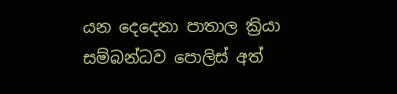යන දෙදෙනා පාතාල ක්‍රියා සම්බන්ධව පොලිස් අත්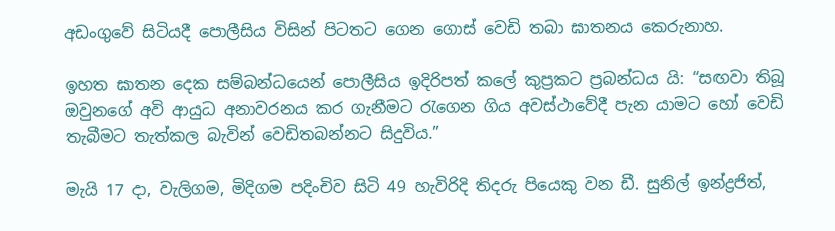අඩංගුවේ සිටියදී පොලීසිය විසින් පිටත‌ට ගෙන ගොස් වෙඩි තබා ඝාතනය කෙරුනාහ.

ඉහත ඝාතන දෙක සම්බන්ධයෙන් පොලීසිය ඉදිරිපත් කලේ කුප්‍රකට ප්‍රබන්ධය යි: “සඟවා තිබූ ඔවුනගේ අවි ආයුධ අනාවරනය කර ගැනීමට රැගෙන ගිය අවස්ථාවේදී පැන යාමට හෝ වෙඩි තැබීමට තැත්කල බැවින් වෙඩිතබන්නට සිදුවිය.”

මැයි 17 දා, වැලිගම, මිදිගම පදිංචිව සිටි 49 හැවිරිදි තිදරු පියෙකු වන ඩී. සුනිල් ඉන්ද්‍රජිත්,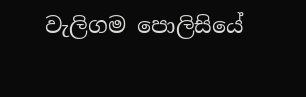වැලිගම පොලිසියේ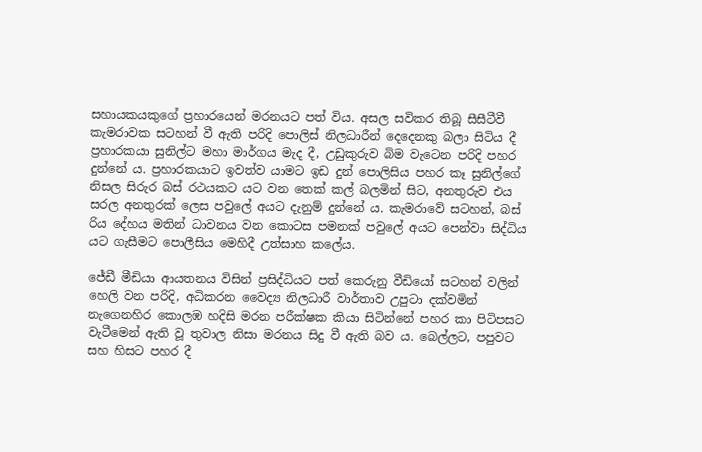සහායකයකුගේ ප්‍රහාරයෙන් මරනයට පත් විය. අසල සවිකර තිබූ සීසීටීවී කැමරාවක සටහන් වී ඇති පරිදි පොලිස් නිලධාරීන් දෙදෙනකු බලා සිටිය දී ප්‍රහාරකයා සුනිල්ට මහා මාර්ගය මැද දී, උඩුකුරුව බිම වැටෙන පරිදි පහර දුන්නේ ය. ප්‍රහාරකයාට ඉවත්ව යාමට ඉඩ දුන් පොලිසිය පහර කෑ සුනිල්ගේ නිසල සිරුර බස් රථයකට යට වන තෙක් කල් බලමින් සිට, අනතුරුව එය සරල අනතුරක් ලෙස පවුලේ අයට දැනුම් දුන්නේ ය. කැමරාවේ සටහන්, බස් රිය දේහය මතින් ධාවනය වන කොටස පමනක් පවුලේ අයට පෙන්වා සිද්ධිය යට ගැසීමට පොලීසිය මෙහිදී උත්සාහ කලේය.

ජේඩී මීඩියා ආයතනය විසින් ප්‍රසිද්ධියට පත් කෙරුනු වීඩියෝ සටහන් වලින් හෙලි වන පරිදි, අධිකරන වෛද්‍ය නිලධාරී වාර්තාව උපුටා දක්වමින් නැගෙනහිර කොලඹ හදිසි මරන පරීක්ෂක කියා සිටින්නේ පහර කා පිටිපසට වැටීමෙන් ඇති වූ තුවාල නිසා මරනය සිදු වී ඇති බව ය. බෙල්ලට, පපුවට සහ හිසට පහර දී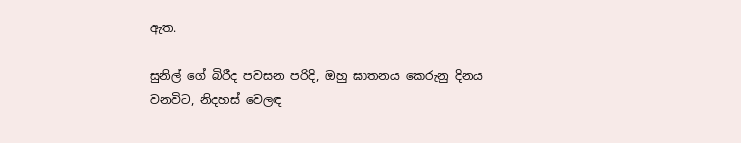ඇත.

සුනිල් ගේ බිරීද පවසන පරිදි, ඔහු ඝාතනය කෙරුනු දිනය වනවිට, නිදහස් වෙලඳ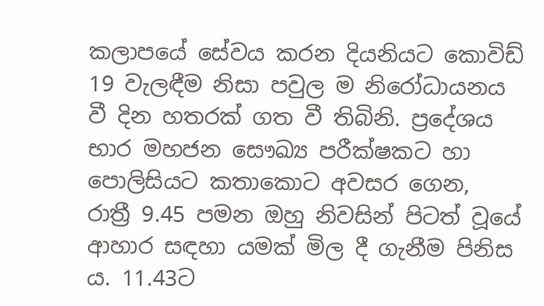කලාපයේ සේවය කරන දියනියට කොවිඩ් 19 වැලඳීම නිසා පවුල ම නිරෝධායනය වී දින හතරක් ගත වී තිබිනි. ප්‍රදේශය භාර මහජන සෞඛ්‍ය පරීක්ෂකට හා පොලිසියට කතාකොට අවසර ගෙන, රාත්‍රී 9.45 පමන ඔහු නිවසින් පිටත් වූයේ ආහාර සඳහා යමක් මිල දී ගැනීම පිනිස ය. 11.43ට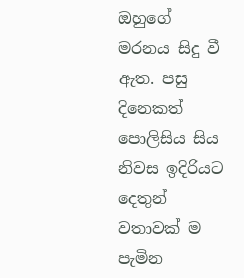ඔහුගේ මරනය සිදු වී ඇත. පසු දිනෙකත් පොලිසිය සිය නිවස ඉදිරියට දෙතුන් වතාවක් ම පැමින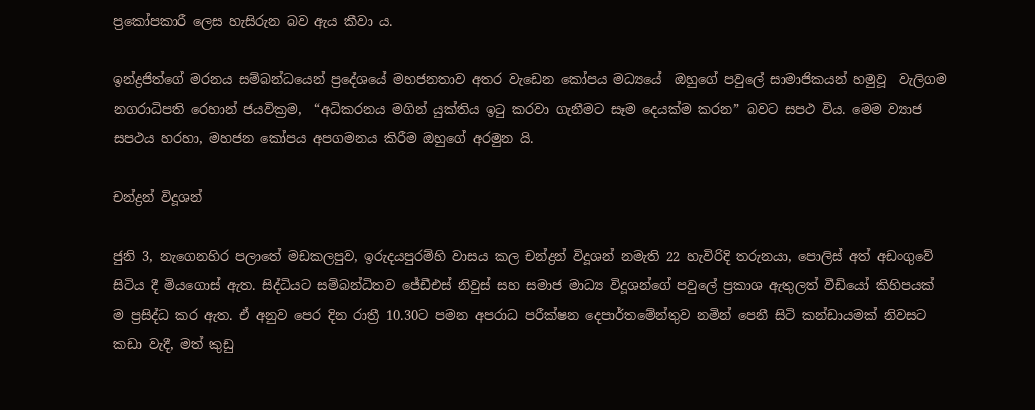ප්‍රකෝපකාරී ලෙස හැසිරුන බව ඇය කීවා ය.

ඉන්ද්‍ර‍ජිත්ගේ මරනය සම්බන්ධයෙන් ප්‍රදේශයේ මහජනතාව අතර වැඩෙන කෝපය මධ්‍යයේ  ඔහුගේ පවුලේ සාමාජිකයන් හමුවූ  වැලිගම නගරාධිපති රෙහාන් ජයවික්‍රම,  “අධිකරනය මගින් යුක්තිය ඉටු කරවා ගැනීමට සෑම දෙයක්ම කරන” බවට සපථ විය. මෙම ව්‍යාජ සපථය හරහා, මහජන කෝපය අපගමනය කිරීම ඔහුගේ අරමුන යි.

චන්ද්‍රන් විදූශන්

ජුනි 3, නැගෙනහිර පලාතේ මඩකලපුව, ඉරුදයපුරම්හි වාසය කල චන්ද්‍රන් විදූශන් නමැති 22 හැවිරිදි තරුනයා, පොලිස් අත් අඩංගුවේ සිටිය දී මියගොස් ඇත. සිද්ධියට සම්බන්ධිතව ජේඩීඑස් නිවුස් සහ සමාජ මාධ්‍ය විදූශන්ගේ පවුලේ ප්‍රකාශ ඇතුලත් වීඩියෝ කිහිපයක් ම ප්‍රසිද්ධ කර ඇත. ඒ අනුව පෙර දින රාත්‍රී 10.30ට පමන අපරාධ පරීක්ෂන දෙපාර්තමේන්තුව නමින් පෙනී සිටි කන්ඩායමක් නිවසට කඩා වැදී, මත් කුඩු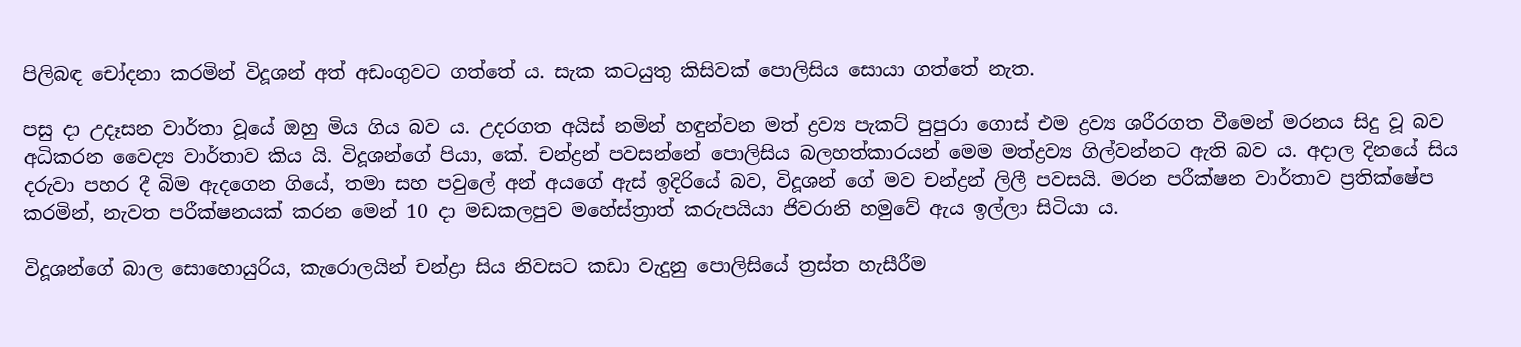පිලිබඳ චෝදනා කරමින් විදූශන් අත් අඩංගුවට ගත්තේ ය. සැක කටයුතු කිසිවක් පොලිසිය සොයා ගත්තේ නැත.

පසු දා උදෑසන වාර්තා වූයේ ඔහු මිය ගිය බව ය. උදරගත අයිස් නමින් හඳුන්වන මත් ද්‍රව්‍ය පැකට් පුපුරා ගොස් එම ද්‍රව්‍ය ශරීරගත වීමෙන් මරනය සිදු වූ බව අධිකරන වෛද්‍ය වාර්තාව කිය යි. විදූශන්ගේ පියා, කේ. චන්ද්‍රන් පවසන්නේ පොලිසිය බලහත්කාරයන් මෙම මත්ද්‍රව්‍ය ගිල්වන්නට ඇති බව ය. අදාල දිනයේ සිය දරුවා පහර දී බිම ඇදගෙන ගි‌යේ, තමා සහ පවුලේ අන් අයගේ ඇස් ඉදිරියේ බව, විදූශන් ගේ මව චන්ද්‍රන් ලිලී පවසයි. මරන පරීක්ෂන වාර්තාව ප්‍රතික්ෂේප කරමින්, නැවත පරීක්ෂනයක් කරන මෙන් 10 දා මඩකලපුව මහේස්ත්‍රාත් කරුපයියා ජිවරානි හමුවේ ඇය ඉල්ලා සිටියා ය.

විදූශන්ගේ බාල සොහොයුරිය, කැරොලයින් චන්ද්‍රා සිය නිවසට කඩා වැදුනු පොලිසියේ ත්‍රස්ත හැසීරීම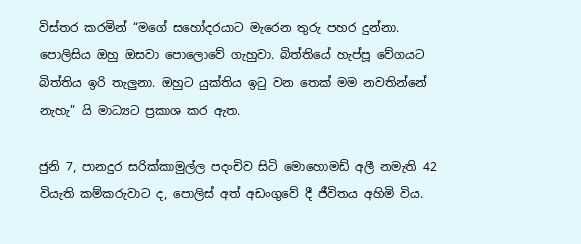විස්තර කරමින් “මගේ සහෝදරයාට මැරෙන තුරු පහර දුන්නා. පොලිසිය ඔහු ඔසවා පොලොවේ ගැහුවා. බිත්තියේ හැප්පූ වේගයට බිත්තිය ඉරි තැලුනා. ඔහුට යුක්තිය ඉටු වන තෙක් මම නවතින්නේ නැහැ” යි මාධ්‍යට ප්‍රකාශ කර ඇත.

ජුනි 7, පානදුර සරික්කාමුල්ල පදංචිව සිටි මොහොමඩ් අලී නමැති 42 වියැති කම්කරුවාට ද, පොලිස් අත් අඩංගුවේ දී ජීවිතය අහිමි විය.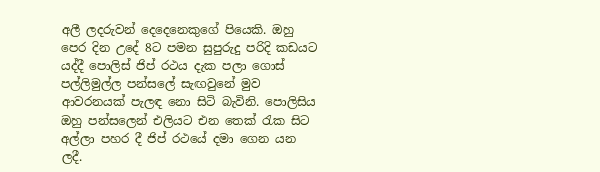අලී ලදරුවන් දෙදෙනෙකුගේ පියෙකි. ඔහු පෙර දින උදේ 8ට පමන සුපුරුදු පරිදි කඩයට යද්දී පොලිස් ජිප් රථය දැක පලා ගොස් පල්ලිමුල්ල පන්සලේ සැඟවුනේ මුව ආවරනයක් පැලඳ නො සිටි බැවිනි. පොලිසිය ඔහු පන්සලෙන් එලියට එන තෙක් රැක සිට අල්ලා පහර දී ජිප් රථයේ දමා ගෙන යන ලදී.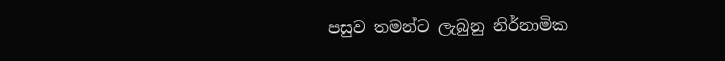පසුව තමන්ට ලැබුනු නිර්නාමික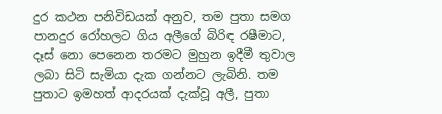දුර කථන පනිවිඩයක් අනුව, තම පුතා සමග පානදුර රෝහලට ගිය අලීගේ බිරිඳ රෂීමාට, දෑස් නො පෙනෙන තරමට මුහුන ඉදීමී තුවාල ලබා සිටි සැමියා දැක ගන්නට ලැබිනි. තම පුතාට ඉමහත් ආදරයක් දැක්වූ අලී, පුතා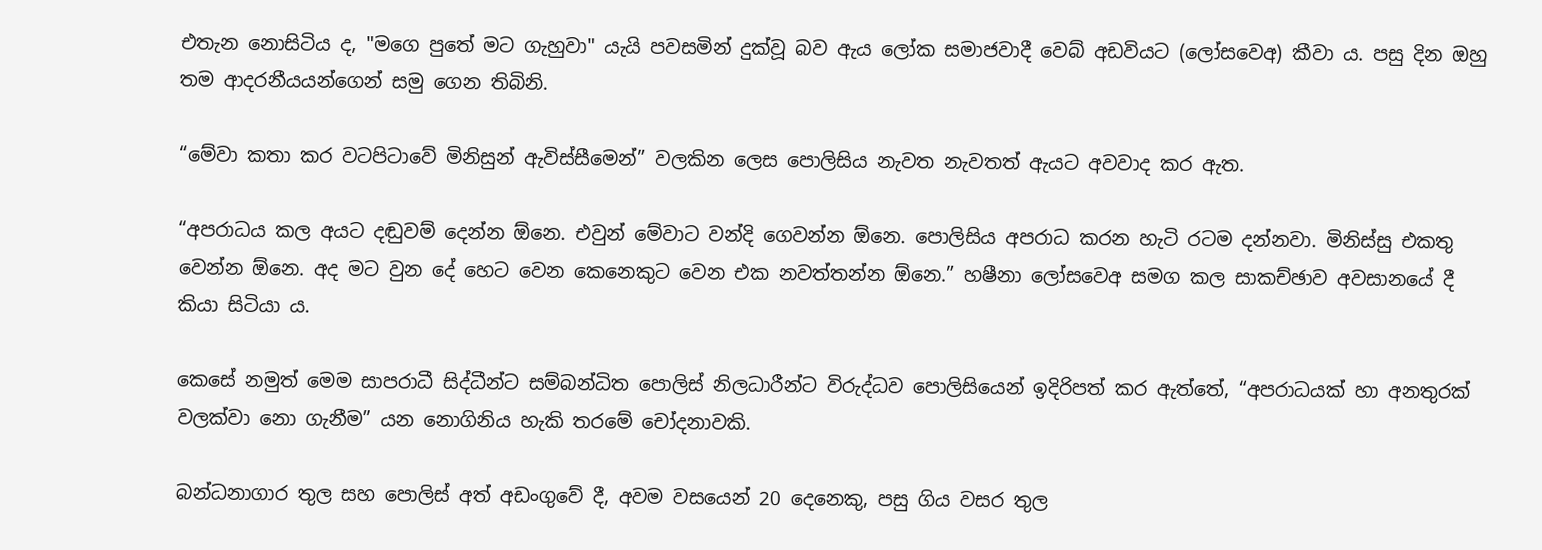එතැන නොසිටිය ද, "මගෙ පුතේ මට ගැහුවා" යැයි පවසමින් දුක්වූ බව ඇය ලෝක සමාජවාදී වෙබ් අඩවියට (ලෝසවෙඅ) කීවා ය. පසු දින ඔහු තම ආදරනීයයන්ගෙන් සමු ගෙන තිබිනි.

“මේවා කතා කර වටපිටාවේ මිනිසුන් ඇවිස්සීමෙන්” වලකින ලෙස පොලිසිය නැවත නැවතත් ඇයට අවවාද කර ඇත.

“අපරාධය කල අයට දඬුවම් දෙන්න ඕනෙ. එවුන් මේවාට වන්දි ගෙවන්න ඕනෙ. පොලිසිය අපරාධ කරන හැටි රටම දන්නවා. මිනිස්සු එකතු වෙන්න ඕනෙ. අද මට වුන දේ හෙට වෙන කෙනෙකුට වෙන එක නවත්තන්න ඕනෙ.” හෂීනා ලෝසවෙඅ සමග කල සාකච්ඡාව අවසානයේ දී කියා සිටියා ය.

කෙසේ නමුත් මෙම සාපරාධී සිද්ධීන්ට සම්බන්ධිත පොලිස් නිලධාරීන්ට විරුද්ධව පොලිසියෙන් ඉදිරිපත් කර ඇත්තේ, “අපරාධයක් හා අනතුරක් වලක්වා නො ගැනීම” යන නොගිනිය හැකි තරමේ චෝදනාවකි.

බන්ධනාගාර තුල සහ පොලිස් අත් අඩංගුවේ දී, අවම වසයෙන් 20 දෙනෙකු, පසු ගිය වසර තුල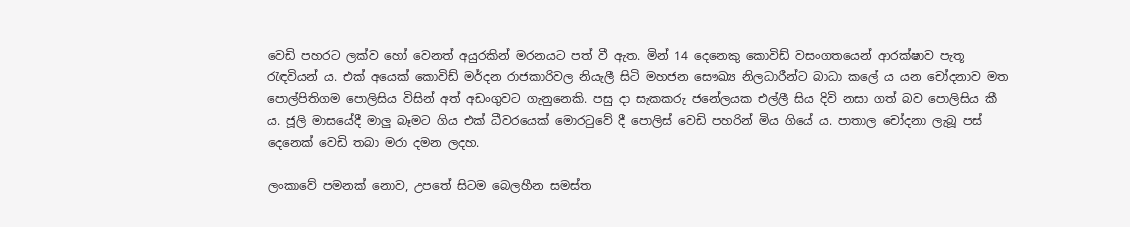වෙඩි පහරට ලක්ව හෝ වෙනත් අයුරකින් මරනයට පත් වී ඇත. මින් 14 දෙනෙකු කොවිඩ් වසංගතයෙන් ආරක්ෂාව පැතූ රැඳවියන් ය. එක් අයෙක් කොවිඩ් මර්දන රාජකාරිවල නියැලී සිටි මහජන සෞඛ්‍ය නිලධාරීන්ට බාධා කලේ ය යන චෝදනාව මත පොල්පිතිගම පොලිසිය විසින් අත් අඩංගුවට ගැනුනෙකි. පසු දා සැකකරු ජනේලයක එල්ලී සිය දිවි නසා ගත් බව පොලිසිය කී ය. ජූලි මාසයේදී මාලු බෑමට ගිය එක් ධීවරයෙක් මොරටුවේ දී පොලිස් වෙඩි පහරින් මිය ගියේ ය. පාතාල චෝදනා ලැබූ පස් දෙනෙක් වෙඩි තබා මරා දමන ලදහ.

ලංකාවේ පමනක් නොව, උපතේ සිටම බෙලහීන සමස්ත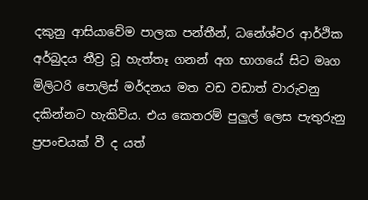දකුනු ආසියාවේම පාලක පන්තීන්, ධනේශ්වර ආර්ථික අර්බුදය තීව්‍ර වූ හැත්තෑ ගනන් අග භාගයේ සිට මෘග මිලිටරි පොලිස් මර්දනය මත වඩ වඩාත් වාරුවනු දකින්නට හැකිවිය. එය කෙතරම් පුලුල් ලෙස පැතුරුනු ප්‍රපංචයක් වී ද යත්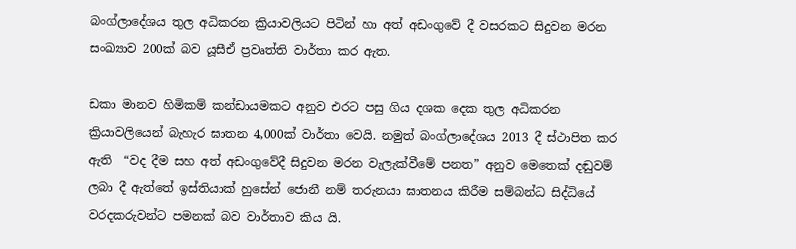බංග්ලාදේශය තුල අධිකරන ක්‍රියාවලියට පිටින් හා අත් අඩංගුවේ දී වසරකට සිදුවන මරන සංඛ්‍යාව 200ක් බව යූසීඒ ප්‍රවෘත්ති වාර්තා කර ඇත.

ඩකා මානව හිමිකම් කන්ඩායමකට අනුව එරට පසු ගිය දශක දෙක තුල අධිකරන ක්‍රියාවලියෙන් බැහැර ඝාතන 4,000ක් වාර්තා වෙයි. නමුත් බංග්ලාදේශය 2013 දී ස්ථාපිත කර ඇති  “වද දීම සහ අත් අඩංගුවේදී සිදුවන මරන වැලැක්වීමේ පනත” අනුව මෙතෙක් දඬුවම් ලබා දී ඇත්තේ ඉස්තියාක් හුසේන් ජොනී නම් තරුනයා ඝාතනය කිරීම සම්බන්ධ සිද්ධියේ වරදකරුවන්ට පමනක් බව වාර්තාව කිය යි.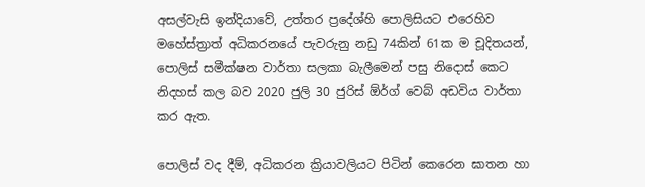අසල්වැසි ඉන්දියාවේ, උත්තර ප්‍රදේශ්හි පොලිසියට එරෙහිව මහේස්ත්‍රාත් අධිකරනයේ පැවරුනු නඩු 74කින් 61ක ම චූදිතයන්, පොලිස් සමීක්ෂන වාර්තා සලකා බැලීමෙන් පසු නිදොස් කෙට නිදහස් කල බව 2020 ජුලි 30 ජුරිස් ඕර්ග් වෙබ් අඩවිය වාර්තා කර ඇත.

පොලිස් වද දීම්, අධිකරන ක්‍රියාවලියට පිටින් කෙරෙන ඝාතන හා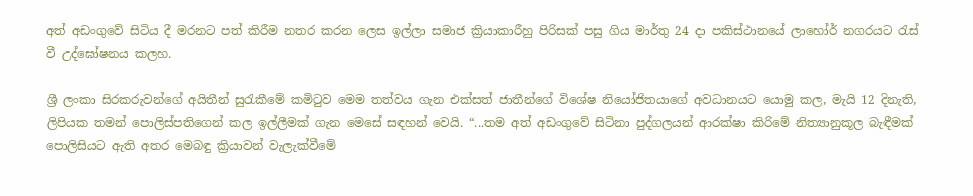අත් අඩංගුවේ සිටිය දී මරනට පත් කිරීම නතර කරන ලෙස ඉල්ලා සමාජ ක්‍රියාකාරීහු පිරිසක් පසු ගිය මාර්තු 24 දා පකිස්ථානයේ ලාහෝර් නගරයට රැස් වී උද්ඝෝෂනය කලහ.

ශ්‍රී ලංකා සිරකරුවන්ගේ අයිතීන් සුරැකීමේ කමිටුව මෙම තත්වය ගැන එක්සත් ජාතීන්ගේ විශේෂ නියෝජිතයාගේ අවධානයට යොමු කල, මැයි 12 දිනැති, ලිපියක තමන් පොලිස්පතිගෙන් කල ඉල්ලීමක් ගැන මෙසේ සඳහන් වෙයි. “...තම අත් අඩංගුවේ සිටිනා පුද්ගලයන් ආරක්ෂා කිරිමේ නිත්‍යානුකූල බැඳීමක් පොලිසියට ඇති අතර මෙබඳු ක්‍රියාවන් වැලැක්වීමේ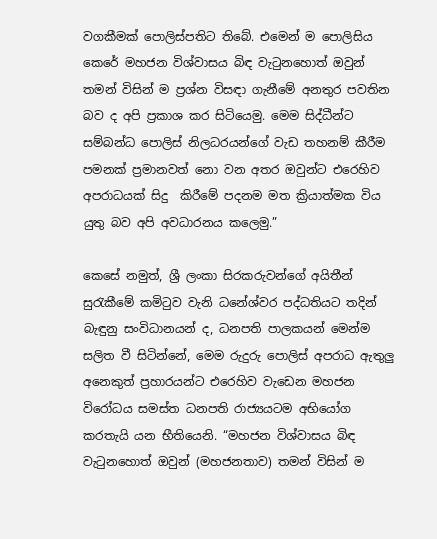වගකීමක් පොලිස්පතිට තිබේ. එමෙන් ම පොලිසිය කෙරේ මහජන විශ්වාසය බිඳ වැටුනහොත් ඔවුන් තමන් විසින් ම ප්‍රශ්න විසඳා ගැනීමේ අනතුර පවතින බව ද අපි ප්‍රකාශ කර සිටියෙමු. මෙම සිද්ධීන්ට සම්බන්ධ පොලිස් නිලධරයන්ගේ වැඩ තහනම් කීරීම පමනක් ප්‍රමානවත් නො වන අතර ඔවුන්ට එරෙහිව අපරාධයක් සිදු  කිරීමේ පදනම මත ක්‍රියාත්මක විය යුතු බව අපි අවධාරනය කලෙමු.”

කෙසේ නමුත්, ශ්‍රී ලංකා සිරකරුවන්ගේ අයිතීන් සුරැකීමේ කමිටුව වැනි ධනේශ්වර පද්ධතියට තදින් බැඳුනු සංවිධානයන් ද, ධනපති පාලකයන් මෙන්ම සලිත වී සිටින්නේ, මෙම රුදුරු පොලිස් අපරාධ ඇතුලු අනෙකුත් ප්‍රහාරයන්ට එරෙහිව වැඩෙන මහජන විරෝධය සමස්ත ධනපති රාජ්‍යයටම අභියෝග කරතැයි යන භීතියෙනි. “මහජන විශ්වාසය බිඳ වැටුනහොත් ඔවුන් (මහජනතාව) තමන් විසින් ම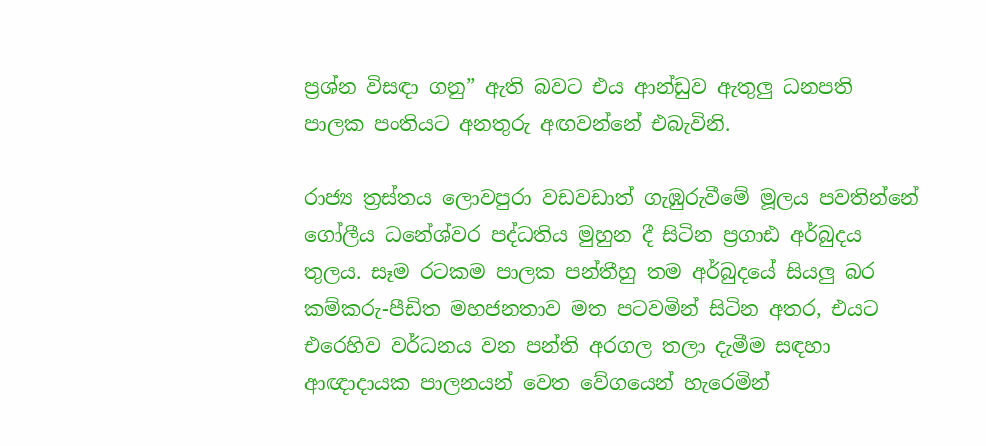ප්‍රශ්න විසඳා ගනු” ඇති බවට එය ආන්ඩුව ඇතුලු ධනපති පාලක පංතියට අනතුරු අඟවන්නේ එබැවිනි.

රාජ්‍ය ත්‍රස්තය ලොවපුරා වඩවඩාත් ගැඹුරුවීමේ මූලය පවතින්නේ ගෝලීය ධනේශ්වර පද්ධතිය මුහුන දී සිටින ප්‍රගාඪ අර්බුදය තුලය. සෑම රටකම පාලක පන්තීහු තම අර්බුදයේ සියලු බර කම්කරු-පීඩිත මහජනතාව මත පටවමින් සිටින අතර, එයට එරෙහිව වර්ධනය වන පන්ති අරගල තලා දැමීම සඳහා ආඥාදායක පාලනයන් වෙත වේගයෙන් හැරෙමින්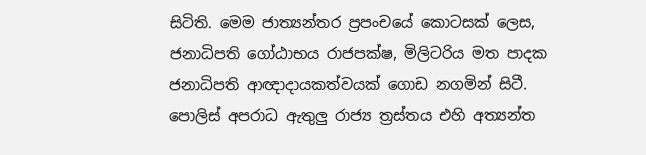සිටිති. මෙම ජාත්‍යන්තර ප්‍රපංචයේ කොටසක් ලෙස, ජනාධිපති ගෝඨාභය රාජපක්ෂ, මිලිටරිය මත පාදක ජනාධිපති ආඥාදායකත්වයක් ගොඩ නගමින් සිටී. පොලිස් අපරාධ ඇතුලු රාජ්‍ය ත්‍රස්තය එහි අත්‍යන්ත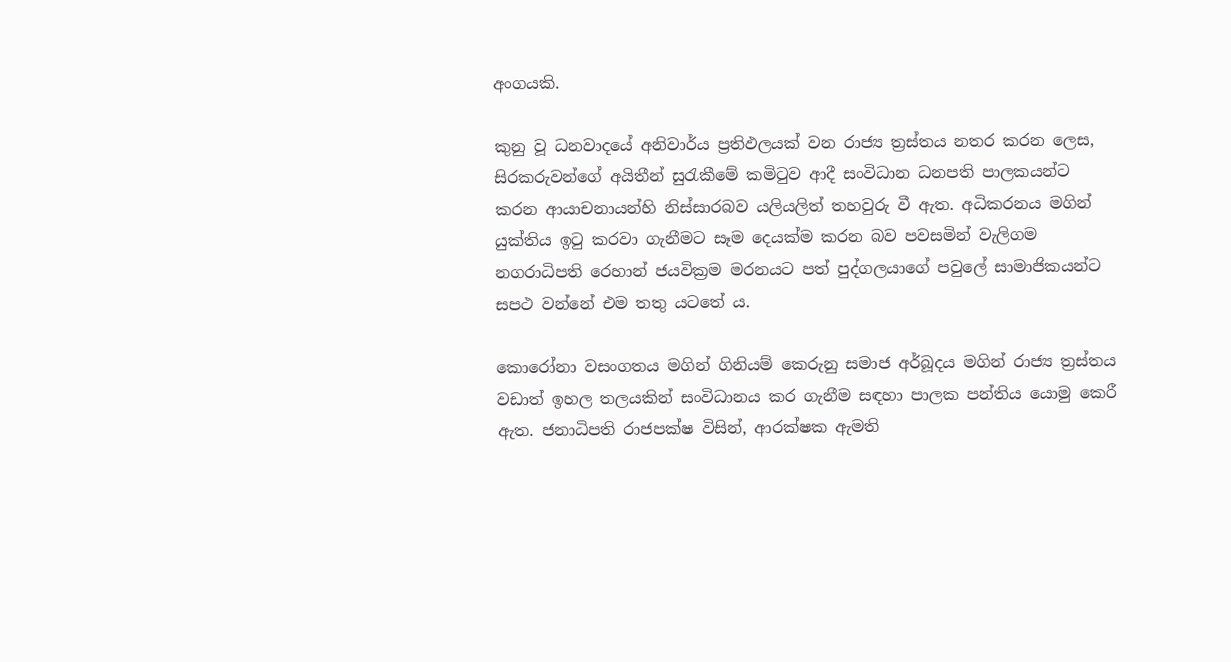අංගයකි.

කුනු වූ ධනවාදයේ අනිවාර්ය ප්‍රතිඵලයක් වන රාජ්‍ය ත්‍රස්තය නතර කරන ලෙස, සිරකරුවන්ගේ අයිතීන් සුරැකීමේ කමිටුව ආදී සංවිධාන ධනපති පාලකයන්ට කරන ආයාචනායන්හි නිස්සාරබව යලියලිත් තහවුරු වී ඇත. අධිකරනය මගින් යුක්තිය ඉටු කරවා ගැනීමට සෑම දෙයක්ම කරන බව පවසමින් වැලිගම නගරාධිපති රෙහාන් ජයවික්‍රම මරනයට පත් පුද්ගලයාගේ පවුලේ සාමාජිකයන්ට සපථ වන්නේ එම තතු යටතේ ය.

කොරෝනා වසංගතය මගින් ගිනියම් කෙරුනු සමාජ අර්බූදය මගින් රාජ්‍ය ත්‍රස්තය වඩාත් ඉහල තලයකින් සංවිධානය කර ගැනීම සඳහා පාලක පන්තිය යොමු කෙරී ඇත. ජනාධිපති රාජපක්ෂ විසින්, ආරක්ෂක ඇමති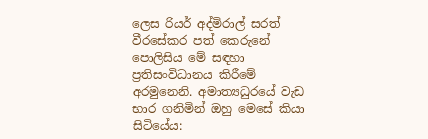ලෙස රියර් අද්මිරාල් සරත් වීරසේකර පත් කෙරුනේ පොලිසිය මේ සඳහා ප්‍රතිසංවිධානය කිරීමේ අරමුනෙනි. අමාත්‍යධුරයේ වැඩ භාර ගනිමින් ඔහු මෙසේ කියා සිටියේය: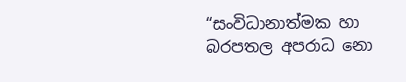“සංවිධානාත්මක හා බරපතල අපරාධ නො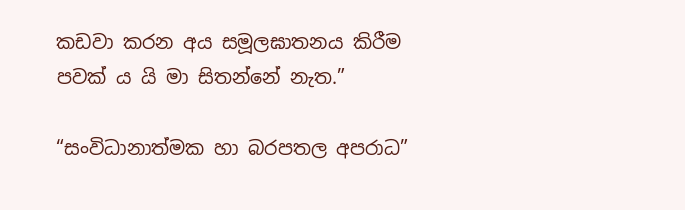කඩවා කරන අය සමූලඝාතනය කිරීම පවක් ය යි මා සිතන්නේ නැත.”

“සංවිධානාත්මක හා බරපතල අපරාධ”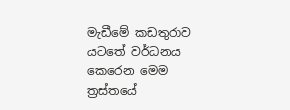මැඩීමේ කඩතුරාව යටතේ වර්ධනය කෙරෙන මෙම ත්‍රස්තයේ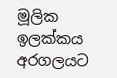මූලික ඉලක්කය අරගලයට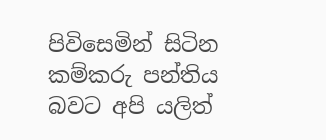පිවිසෙමින් සිටින කම්කරු පන්තිය බවට අපි යලිත්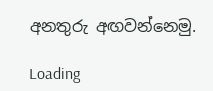අනතුරු අඟවන්නෙමු.

Loading